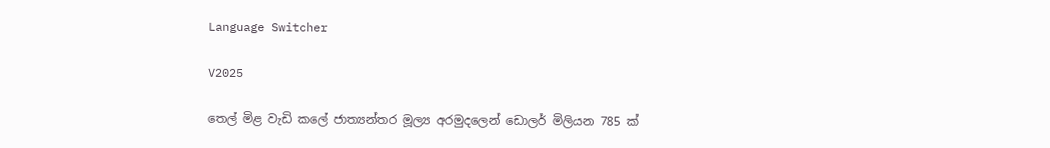Language Switcher

V2025

තෙල් මිළ වැඩි කලේ ජාත්‍යන්තර මූල්‍ය අරමුදලෙන් ඩොලර් මිලියන 785 ක්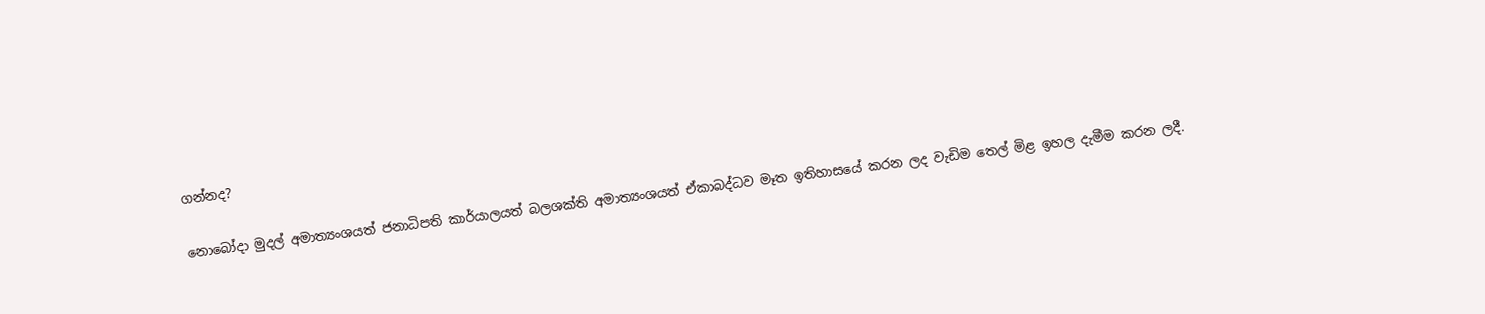ගන්නද?

නොබෝදා මුදල් අමාත්‍යංශයත් ජනාධිපති කාර්යාලයත් බලශක්ති අමාත්‍යංශයත් ඒකාබද්ධව මෑත ඉතිහාසයේ කරන ලද වැඩිම තෙල් මිළ ඉහල දැමීම කරන ලදී.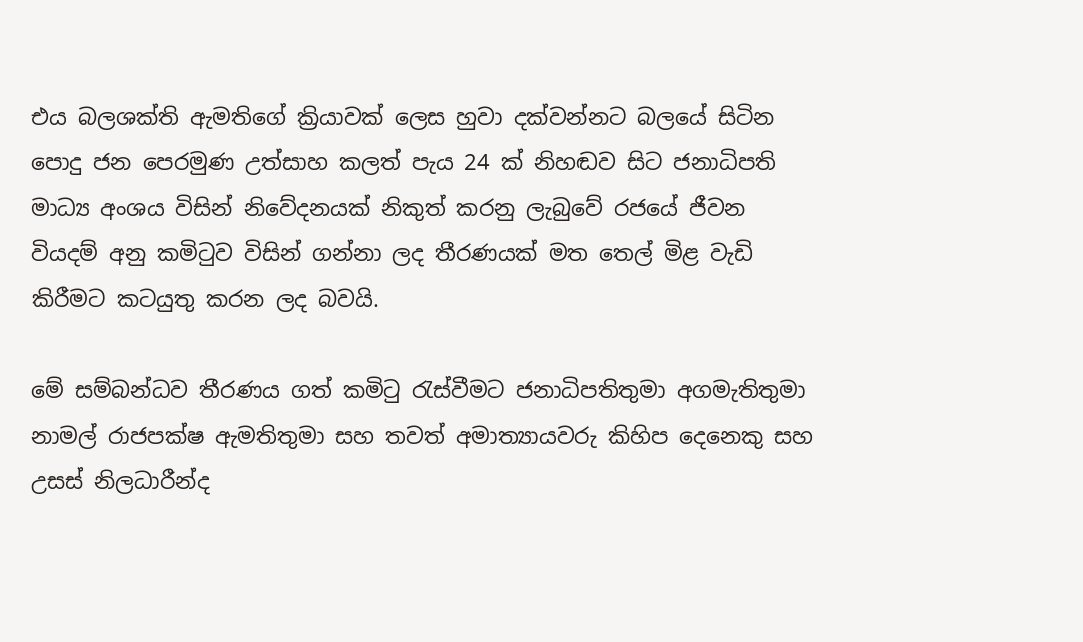එය බලශක්ති ඇමතිගේ ක්‍රියාවක් ලෙස හුවා දක්වන්නට බලයේ සිටින පොදු ජන පෙරමුණ උත්සාහ කලත් පැය 24 ක් නිහඬව සිට ජනාධිපති මාධ්‍ය අංශය විසින් නිවේදනයක් නිකුත් කරනු ලැබුවේ රජයේ ජීවන වියදම් අනු කමිටුව විසින් ගන්නා ලද තීරණයක් මත තෙල් මිළ වැඩි කිරීමට කටයුතු කරන ලද බවයි.

මේ සම්බන්ධව තීරණය ගත් කමිටු රැස්වීමට ජනාධිපතිතුමා අගමැතිතුමා නාමල් රාජපක්ෂ ඇමතිතුමා සහ තවත් අමාත්‍යායවරු කිහිප දෙනෙකු සහ උසස් නිලධාරීන්ද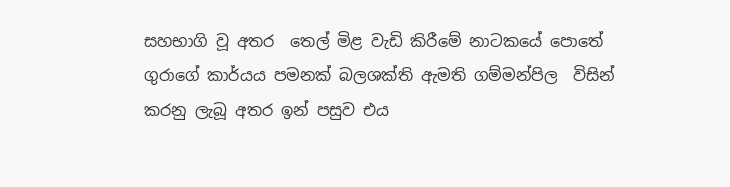සහභාගි වූ අතර  තෙල් මිළ වැඩි කිරීමේ නාටකයේ පොතේ ගුරාගේ කාර්යය පමනක් බලශක්ති ඇමති ගම්මන්පිල  විසින් කරනු ලැබූ අතර ඉන් පසුව එය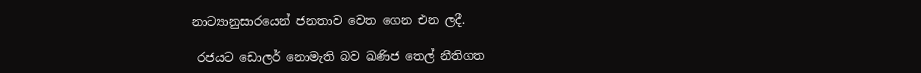නාට්‍යානුසාරයෙන් ජනතාව වෙත ගෙන එන ලදී.

 රජයට ඩොලර් නොමැති බව ඛණිජ තෙල් නීතිගත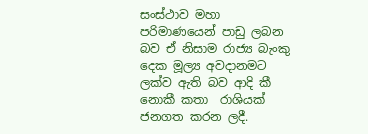සංස්ථාව මහා පරිමාණයෙන් පාඩු ලබන බව ඒ නිසාම රාජ්‍ය බැංකු දෙක මූල්‍ය අවදානමට   ලක්ව ඇති බව ආදි කී නොකී කතා  රාශියක් ජනගත කරන ලදී.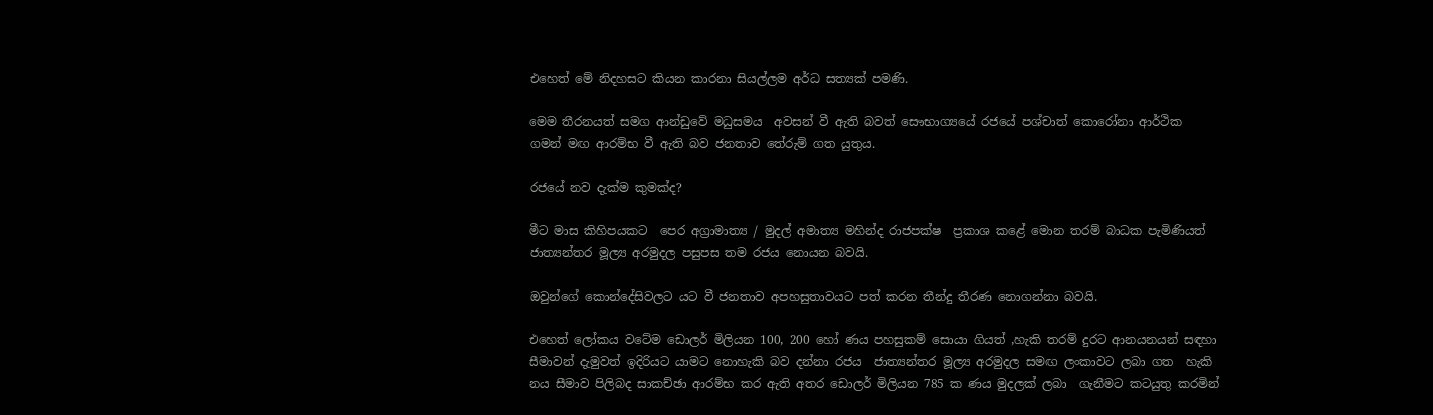එහෙත් මේ නිදහසට කියන කාරනා සියල්ලම අර්ධ සත්‍යක් පමණි.

මෙම තීරනයත් සමග ආන්ඩුවේ මධුසමය  අවසන් වී ඇති බවත් සෞභාග්‍යයේ රජයේ පශ්චාත් කොරෝනා ආර්ථික  ගමන් මඟ ආරම්භ වී ඇති බව ජනතාව තේරුම් ගත යුතුය.

රජයේ නව දැක්ම කුමක්ද?

මීට මාස කිහිපයකට  පෙර අග්‍රාමාත්‍ය / මුදල් අමාත්‍ය මහින්ද රාජපක්ෂ  ප්‍රකාශ කළේ මොන තරම් බාධක පැමිණියත් ජාත්‍යන්තර මූල්‍ය අරමුදල පසුපස තම රජය නොයන බවයි.

ඔවුන්ගේ කොන්දේසිවලට යට වී ජනතාව අපහසුතාවයට පත් කරන තීන්දු තීරණ නොගන්නා බවයි.

එහෙත් ලෝකය වටේම ඩොලර් මිලියන 100, 200 හෝ ණය පහසුකම් සොයා ගියත් ,හැකි තරම් දුරට ආනයනයන් සඳහා සීමාවන් දැමුවත් ඉදිරියට යාමට නොහැකි බව දන්නා රජය  ජාත්‍යන්තර මූල්‍ය අරමුදල සමඟ ලංකාවට ලබා ගත  හැකි නය සීමාව පිලිබද සාකච්ඡා ආරම්භ කර ඇති අතර ඩොලර් මිලියන 785 ක ණය මුදලක් ලබා  ගැනීමට කටයුතු කරමින්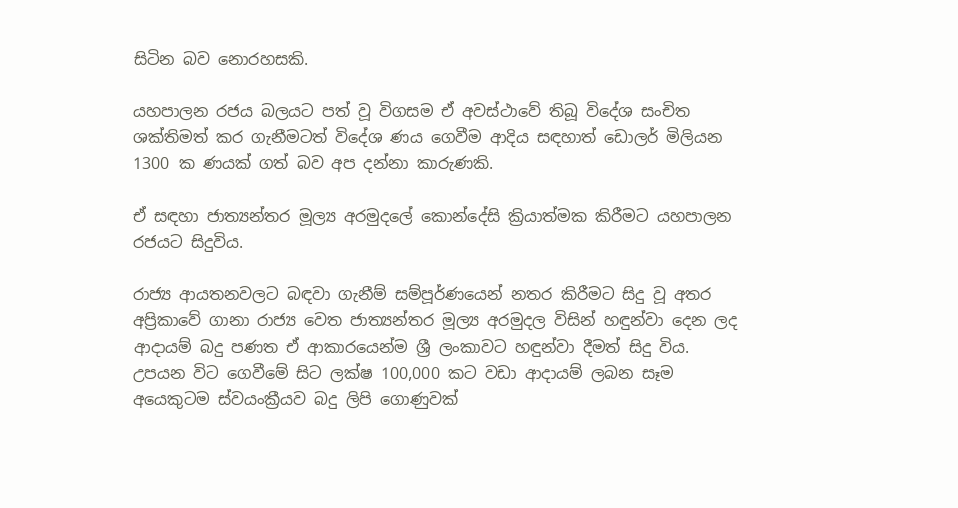සිටින බව නොරහසකි.

යහපාලන රජය බලයට පත් වූ විගසම ඒ අවස්ථාවේ තිබූ විදේශ සංචිත ශක්තිමත් කර ගැනීමටත් විදේශ ණය ගෙවීම ආදිය සඳහාත් ඩොලර් මිලියන 1300 ක ණයක් ගත් බව අප දන්නා කාරුණකි.

ඒ සඳහා ජාත්‍යන්තර මූල්‍ය අරමුදලේ කොන්දේසි ක්‍රියාත්මක කිරීමට යහපාලන රජයට සිදුවිය.

රාජ්‍ය ආයතනවලට බඳවා ගැනීම් සම්පූර්ණයෙන් නතර කිරීමට සිදු වූ අතර අප්‍රිකාවේ ගානා රාජ්‍ය වෙත ජාත්‍යන්තර මූල්‍ය අරමුදල විසින් හඳුන්වා දෙන ලද ආදායම් බදු පණත ඒ ආකාරයෙන්ම ශ්‍රී ලංකාවට හඳුන්වා දීමත් සිදු විය. උපයන විට ගෙවීමේ සිට ලක්ෂ 100,000 කට වඩා ආදායම් ලබන සෑම අයෙකුටම ස්වයංක්‍රීයව බදු ලිපි ගොණුවක්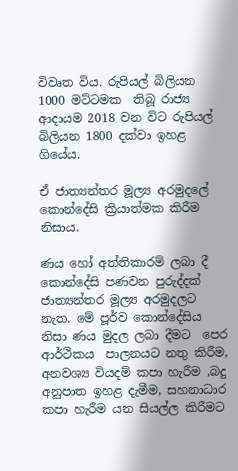විවෘත විය. රුපියල් බිලියන 1000 මට්ටමක  තිබූ රාජ්‍ය ආදායම 2018 වන විට රුපියල් බිලියන 1800 දක්වා ඉහළ ගියේය.

ඒ ජාත්‍යන්තර මූල්‍ය අරමුදලේ  කොන්දේසි ක්‍රියාත්මක කිරීම නිසාය.

ණය හෝ අත්තිකාරම් ලබා දී කොන්දේසි පණවන පුරුද්දක් ජාත්‍යන්තර මූල්‍ය අරමුදලට නැත. මේ පූර්ව කොන්දේසිය නිසා ණය මුදල ලබා දීමට  පෙර ආර්ථිකය  පාලනයට නතු කිරීම, අනවශ්‍ය වියදම් කපා හැරීම ,බදු අනුපාත ඉහළ දැමීම, සහනාධාර කපා හැරීම යන සියල්ල කිරීමට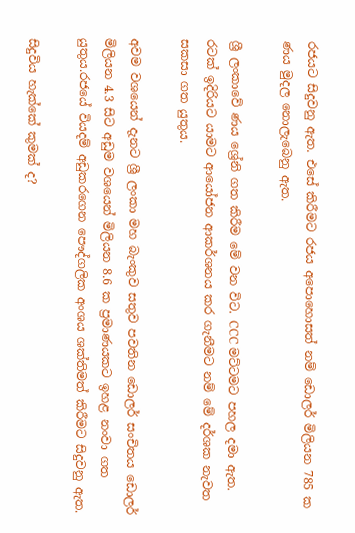රජයට සිදුවනු ඇත. එසේ කිරීමට රජය අපොහොසත් නම් ඩොලර් මිලියන 785 ක ණය මුදල නොලැබෙනු ඇත.

ශ්‍රී ලංකාවේ ණය ශ්‍රේනි ගත කිරීම මේ වන විට. CCC මට්ටමට පහල දමා ඇත. රටක් ඉදිරියට යාමට ආයෝජන ආකර්ශනය කර ගැනීමට නම් මේ දර්ශක නැවත සකසා ගත යුතුය.

අවම වශයෙන් දැනට ශ්‍රී ලංකා මහ බැංකුව සතුව පවතින ඩොලර් සංචිතය ඩොලර් මිලියන 4.3 සිට අඩුම වශයෙන් මිලියන 8.6 ක ප්‍රමාණයකට ඉහළ නංවා ගත යුතුය.රජයේ වියදම් අඩුකරගෙන පෞද්ගලික අංශය ශක්තිමත් කිරීමට සිදුවනු ඇත.

සිදුවිය හැක්කේ කුමක් ද?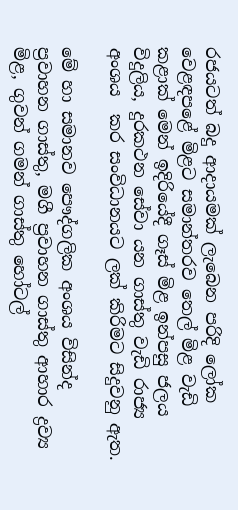රජයටත් බදු ආදායමක් ලැබෙන පරිදි ලෝක වෙළඳපළේ මිළට සමාන්තරව තෙල් මිළ වැඩි කළාක් මෙන් ඉදිරියේදී ගෑස් මිළ ඉන්පසු ජලය විදුලිය, දුරකථන සේවා යන ගාස්තු වැඩි රාජ්‍ය අංශය  කර සංවිධානයට ලක් කිරිමට සිදුවනු ඇත.

මේ හා සමානව පෞද්ගලික අංශය විසින්ද  ප්‍රවාහන ගාස්තු, මගී ප්‍රවාහන ගාස්තු ආහාර ද්‍රව්‍ය මිළ, ගුවන් ගමන් ගාස්තු හෝටල්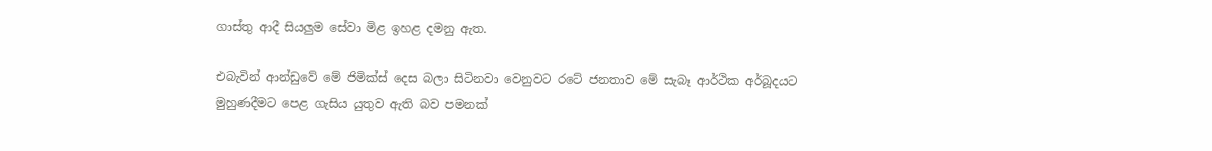ගාස්තු ආදී සියලුම සේවා මිළ ඉහළ දමනු ඇත.

එබැවින් ආන්ඩුවේ මේ ජිමික්ස් දෙස බලා සිටිනවා වෙනුවට ‍රටේ ජනතාව මේ සැබෑ ආර්ථික අර්බූදයට මුහුණදීමට පෙළ ගැසිය යුතුව ඇති බව පමනක්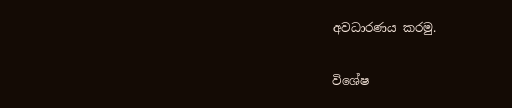අවධාරණය කරමු.

විශේෂ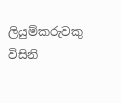ලියුම්කරුවකු විසිනි